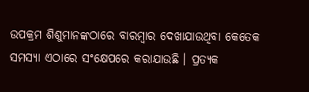ଉପକ୍ରମ ଶିଶୁମାନଙ୍କଠାରେ ବାରମ୍ବାର ଦେଖାଯାଉଥିବା କେତେକ ସମସ୍ୟା ଏଠାରେ ସଂକ୍ଷେପରେ କରାଯାଉଛି । ପ୍ରତ୍ୟକ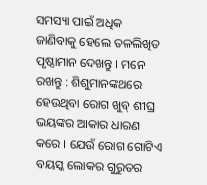ସମସ୍ୟା ପାଇଁ ଅଧିକ ଜାଣିବାକୁ ହେଲେ ତଳଲିଖିତ ପୃଷ୍ଠାମାନ ଦେଖନ୍ତୁ । ମନେ ରଖନ୍ତୁ : ଶିଶୁମାନଙ୍କଥରେ ହେଉଥିବା ରୋଗ ଖୁବ୍ ଶୀଘ୍ର ଭୟଙ୍କର ଆକାର ଧାରଣ କରେ । ଯେଉଁ ରୋଗ ଗୋଟିଏ ବୟସ୍କ ଲୋକର ଗୁରୁତର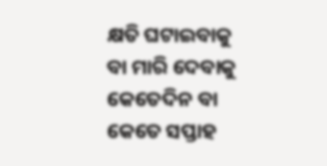କ୍ଷତି ଘଟାଇବାକୁ ବା ମାରି ଦେବାକୁ କେତେଦିନ ବା କେତେ ସପ୍ତାହ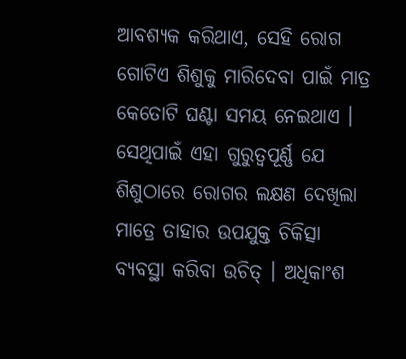ଆବଶ୍ୟକ କରିଥାଏ, ସେହି ରୋଗ ଗୋଟିଏ ଶିଶୁକୁ ମାରିଦେବା ପାଇଁ ମାତ୍ର କେତୋଟି ଘଣ୍ଟା ସମୟ ନେଇଥାଏ । ସେଥିପାଇଁ ଏହା ଗୁରୁତ୍ଵପୂର୍ଣ୍ଣ ଯେ ଶିଶୁଠାରେ ରୋଗର ଲକ୍ଷଣ ଦେଖିଲା ମାତ୍ରେ ତାହାର ଉପଯୁକ୍ତ ଚିକିତ୍ସା ବ୍ୟବସ୍ଥା କରିବା ଉଚିତ୍ । ଅଧିକାଂଶ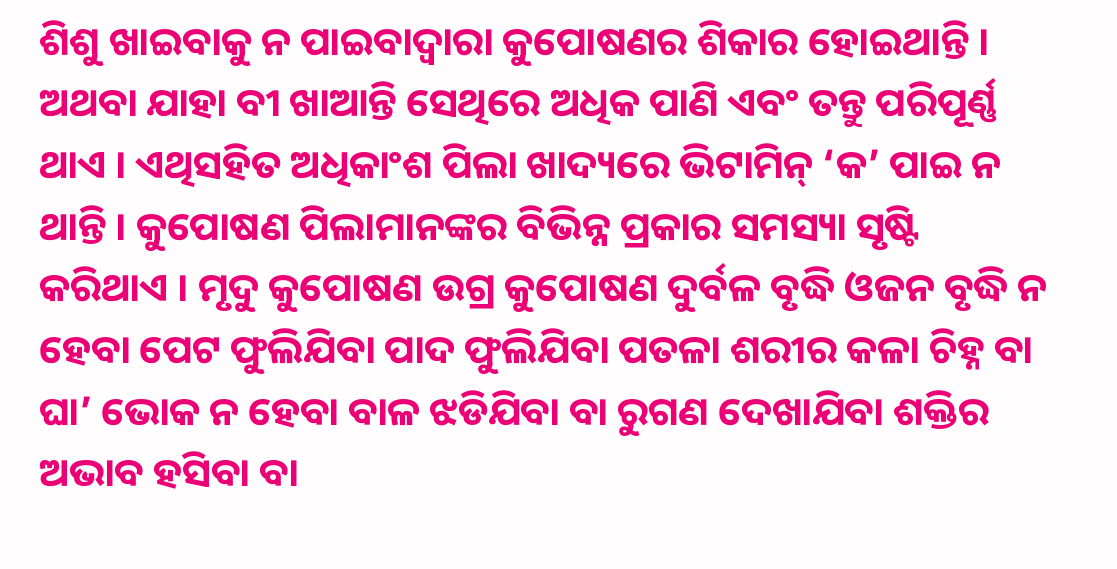ଶିଶୁ ଖାଇବାକୁ ନ ପାଇବାଦ୍ଵାରା କୁପୋଷଣର ଶିକାର ହୋଇଥାନ୍ତି । ଅଥବା ଯାହା ବୀ ଖାଆନ୍ତି ସେଥିରେ ଅଧିକ ପାଣି ଏବଂ ତନ୍ତୁ ପରିପୂର୍ଣ୍ଣ ଥାଏ । ଏଥିସହିତ ଅଧିକାଂଶ ପିଲା ଖାଦ୍ୟରେ ଭିଟାମିନ୍ ‘କ’ ପାଇ ନ ଥାନ୍ତି । କୁପୋଷଣ ପିଲାମାନଙ୍କର ବିଭିନ୍ନ ପ୍ରକାର ସମସ୍ୟା ସୃଷ୍ଟି କରିଥାଏ । ମୃଦୁ କୁପୋଷଣ ଉଗ୍ର କୁପୋଷଣ ଦୁର୍ବଳ ବୃଦ୍ଧି ଓଜନ ବୃଦ୍ଧି ନ ହେବା ପେଟ ଫୁଲିଯିବା ପାଦ ଫୁଲିଯିବା ପତଳା ଶରୀର କଳା ଚିହ୍ନ ବା ଘା’ ଭୋକ ନ ହେବା ବାଳ ଝଡିଯିବା ବା ରୁଗଣ ଦେଖାଯିବା ଶକ୍ତିର ଅଭାବ ହସିବା ବା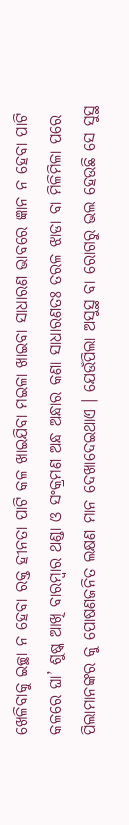ଖେଳିବାକୁ ଇଚ୍ଛା ନ ହେବା ରକ୍ତ ହୀନତା ପାଟି କଳ ଖାଇଯିବା ମଇଳା ଖାଇବା ସାଧାରଣ ଭାବରେ ଜ୍ଞାନ ନ ହେବା ପାଟି କଳରେ ଘା’ ଶୁଷ୍କ ଆଖି ବାରମ୍ବାର ଥଣ୍ଡା ଓ ସଂକ୍ରମଣ ଅନ୍ଧ ଅନ୍ଧାର କଣା ସାଧାରଣତଃ ତରଳ ଝାଡା ବା ମିଳିମିଳା ପରେ ପିଲାମାନଙ୍କର କୁ ପୋଷଣଜନିତ ଲକ୍ଷଣ ମାନ ଦେଖାଦେଇଥାଏ । ଯେଉଁପିଲା ଅସୁସ୍ଥ ବା ରୋଗରୁ ଭଲ ହେଉଛି ସେ ସୁସ୍ଥ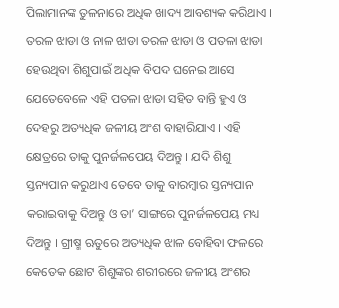ପିଲାମାନଙ୍କ ତୁଳନାରେ ଅଧିକ ଖାଦ୍ୟ ଆବଶ୍ୟକ କରିଥାଏ । ତରଳ ଝାଡା ଓ ନାଳ ଝାଡା ତରଳ ଝାଡା ଓ ପତଳା ଝାଡା ହେଉଥିବା ଶିଶୁପାଇଁ ଅଧିକ ବିପଦ ଘନେଇ ଆସେ ଯେତେବେଳେ ଏହି ପତଳା ଝାଡା ସହିତ ବାନ୍ତି ହୁଏ ଓ ଦେହରୁ ଅତ୍ୟଧିକ ଜଳୀୟ ଅଂଶ ବାହାରିଯାଏ । ଏହି କ୍ଷେତ୍ରରେ ତାକୁ ପୁନର୍ଜଳପେୟ ଦିଅନ୍ତୁ । ଯଦି ଶିଶୁ ସ୍ତନ୍ୟପାନ କରୁଥାଏ ତେବେ ତାକୁ ବାରମ୍ବାର ସ୍ତନ୍ୟପାନ କରାଇବାକୁ ଦିଅନ୍ତୁ ଓ ତା’ ସାଙ୍ଗରେ ପୁନର୍ଜଳପେୟ ମଧ୍ୟ ଦିଅନ୍ତୁ । ଗ୍ରୀଷ୍ମ ଋତୁରେ ଅତ୍ୟଧିକ ଝାଳ ବୋହିବା ଫଳରେ କେତେକ ଛୋଟ ଶିଶୁଙ୍କର ଶରୀରରେ ଜଳୀୟ ଅଂଶର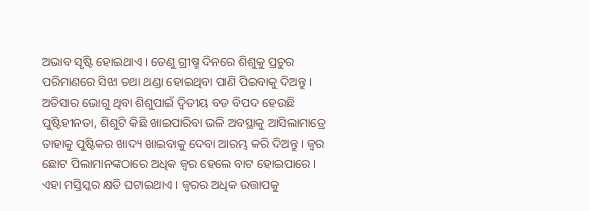ଅଭାବ ସୃଷ୍ଟି ହୋଇଥାଏ । ତେଣୁ ଗ୍ରୀଷ୍ମ ଦିନରେ ଶିଶୁକୁ ପ୍ରଚୁର ପରିମାଣରେ ସିଝା ତଥା ଥଣ୍ଡା ହୋଇଥିବା ପାଣି ପିଇବାକୁ ଦିଅନ୍ତୁ । ଅତିସାର ଭୋଗୁ ଥିବା ଶିଶୁପାଇଁ ଦ୍ଵିତୀୟ ବଡ ବିପଦ ହେଉଛି ପୁଷ୍ଟିହୀନତା, ଶିଶୁଟି କିଛି ଖାଇପାରିବା ଭଳି ଅବସ୍ଥାକୁ ଆସିଲାମାତ୍ରେ ତାହାକୁ ପୁଷ୍ଟିକର ଖାଦ୍ୟ ଖାଇବାକୁ ଦେବା ଆରମ୍ଭ କରି ଦିଅନ୍ତୁ । ଜ୍ଵର ଛୋଟ ପିଲାମାନଙ୍କଠାରେ ଅଧିକ ଜ୍ଵର ହେଲେ ବାଟ ହୋଇପାରେ । ଏହା ମସ୍ତିସ୍କର କ୍ଷତି ଘଟାଇଥାଏ । ଜ୍ଵରର ଅଧିକ ଉତ୍ତାପକୁ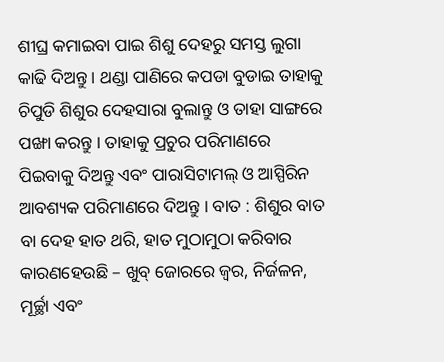ଶୀଘ୍ର କମାଇବା ପାଇ ଶିଶୁ ଦେହରୁ ସମସ୍ତ ଲୁଗା କାଢି ଦିଅନ୍ତୁ । ଥଣ୍ଡା ପାଣିରେ କପଡା ବୁଡାଇ ତାହାକୁ ଚିପୁଡି ଶିଶୁର ଦେହସାରା ବୁଲାନ୍ତୁ ଓ ତାହା ସାଙ୍ଗରେ ପଙ୍ଖା କରନ୍ତୁ । ତାହାକୁ ପ୍ରଚୁର ପରିମାଣରେ ପିଇବାକୁ ଦିଅନ୍ତୁ ଏବଂ ପାରାସିଟାମଲ୍ ଓ ଆସ୍ପିରିନ ଆବଶ୍ୟକ ପରିମାଣରେ ଦିଅନ୍ତୁ । ବାତ : ଶିଶୁର ବାତ ବା ଦେହ ହାତ ଥରି, ହାତ ମୁଠାମୁଠା କରିବାର କାରଣହେଉଛି – ଖୁବ୍ ଜୋରରେ ଜ୍ଵର, ନିର୍ଜଳନ, ମୂର୍ଚ୍ଛା ଏବଂ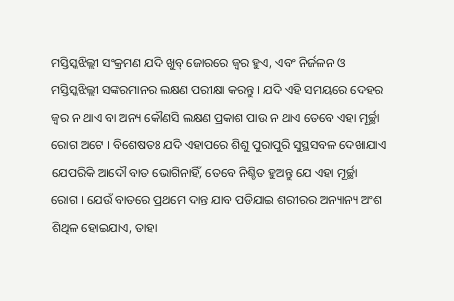ମସ୍ତିସ୍କଝିଲ୍ଲୀ ସଂକ୍ରମଣ ଯଦି ଖୁବ୍ ଜୋରରେ ଜ୍ଵର ହୁଏ, ଏବଂ ନିର୍ଜଳନ ଓ ମସ୍ତିସ୍କଝିଲ୍ଲୀ ସଙ୍କରମାନର ଲକ୍ଷଣ ପରୀକ୍ଷା କରନ୍ତୁ । ଯଦି ଏହି ସମୟରେ ଦେହର ଜ୍ଵର ନ ଥାଏ ବା ଅନ୍ୟ କୌଣସି ଲକ୍ଷଣ ପ୍ରକାଶ ପାଉ ନ ଥାଏ ତେବେ ଏହା ମୂର୍ଚ୍ଛା ରୋଗ ଅଟେ । ବିଶେଷତଃ ଯଦି ଏହାପରେ ଶିଶୁ ପୁରାପୁରି ସୁସ୍ଥସବଳ ଦେଖାଯାଏ ଯେପରିକି ଆଦୌ ବାତ ଭୋଗିନାହିଁ, ତେବେ ନିଶ୍ଚିତ ହୁଅନ୍ତୁ ଯେ ଏହା ମୂର୍ଚ୍ଛା ରୋଗ । ଯେଉଁ ବାତରେ ପ୍ରଥମେ ଦାନ୍ତ ଯାବ ପଡିଯାଇ ଶରୀରର ଅନ୍ୟାନ୍ୟ ଅଂଶ ଶିଥିଳ ହୋଇଯାଏ, ତାହା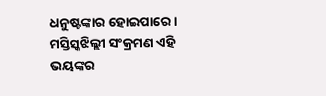ଧନୁଷ୍ଟଙ୍କାର ହୋଇପାରେ । ମସ୍ତିସ୍କଝିଲ୍ଲୀ ସଂକ୍ରମଣ ଏହି ଭୟଙ୍କର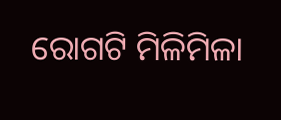ରୋଗଟି ମିଳିମିଳା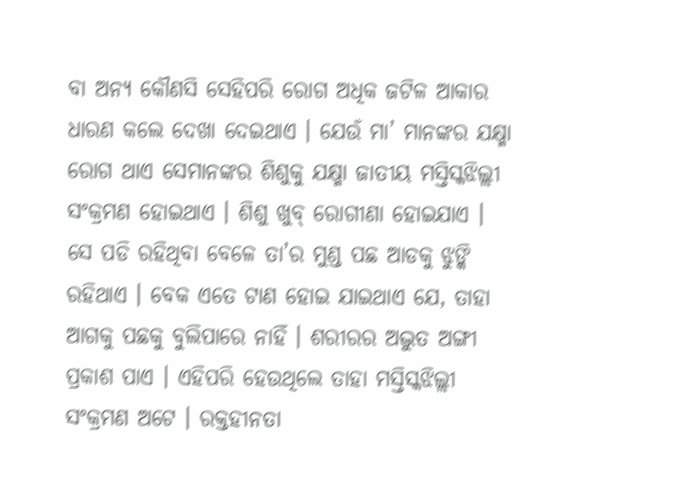ବା ଅନ୍ୟ କୌଣସି ସେହିପରି ରୋଗ ଅଧିକ ଜଟିଳ ଆକାର ଧାରଣ କଲେ ଦେଖା ଦେଇଥାଏ । ଯେଉଁ ମା’ ମାନଙ୍କର ଯକ୍ଷ୍ମା ରୋଗ ଥାଏ ସେମାନଙ୍କର ଶିଶୁକୁ ଯକ୍ଷ୍ମା ଜାତୀୟ ମସ୍ତିସ୍କଝିଲ୍ଲୀ ସଂକ୍ରମଣ ହୋଇଥାଏ । ଶିଶୁ ଖୁବ୍ ରୋଗୀଣା ହୋଇଯାଏ । ସେ ପଡି ରହିଥିବା ବେଳେ ତା’ର ମୁଣ୍ଡ ପଛ ଆଡକୁ ଝୁଙ୍କି ରହିଥାଏ । ବେକ ଏତେ ଟାଣ ହୋଇ ଯାଇଥାଏ ଯେ, ତାହା ଆଗକୁ ପଛକୁ ବୁଲିପାରେ ନାହିଁ । ଶରୀରର ଅଦ୍ଭୁତ ଅଙ୍ଗୀ ପ୍ରକାଶ ପାଏ । ଏହିପରି ହେଉଥିଲେ ତାହା ମସ୍ତିସ୍କଝିଲ୍ଲୀ ସଂକ୍ରମଣ ଅଟେ । ରକ୍ତହୀନତା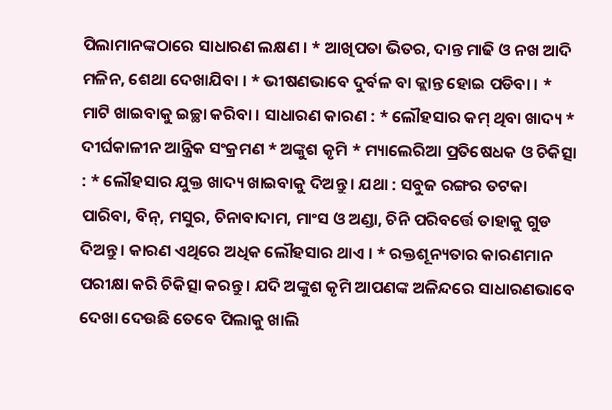ପିଲାମାନଙ୍କଠାରେ ସାଧାରଣ ଲକ୍ଷଣ । * ଆଖିପତା ଭିତର, ଦାନ୍ତ ମାଢି ଓ ନଖ ଆଦି ମଳିନ, ଶେଥା ଦେଖାଯିବା । * ଭୀଷଣଭାବେ ଦୁର୍ବଳ ବା କ୍ଲାନ୍ତ ହୋଇ ପଡିବା । * ମାଟି ଖାଇବାକୁ ଇଚ୍ଛା କରିବା । ସାଧାରଣ କାରଣ : * ଲୌହସାର କମ୍ ଥିବା ଖାଦ୍ୟ * ଦୀର୍ଘକାଳୀନ ଆନ୍ତ୍ରିକ ସଂକ୍ରମଣ * ଅଙ୍କୁଶ କୃମି * ମ୍ୟାଲେରିଆ ପ୍ରତିଷେଧକ ଓ ଚିକିତ୍ସା : * ଲୌହସାର ଯୁକ୍ତ ଖାଦ୍ୟ ଖାଇବାକୁ ଦିଅନ୍ତୁ । ଯଥା : ସବୁଜ ରଙ୍ଗର ତଟକା ପାରିବା, ବିନ୍, ମସୁର, ଚିନାବାଦାମ, ମାଂସ ଓ ଅଣ୍ଡା, ଚିନି ପରିବର୍ତ୍ତେ ତାହାକୁ ଗୁଡ ଦିଅନ୍ତୁ । କାରଣ ଏଥିରେ ଅଧିକ ଲୌହସାର ଥାଏ । * ରକ୍ତଶୂନ୍ୟତାର କାରଣମାନ ପରୀକ୍ଷା କରି ଚିକିତ୍ସା କରନ୍ତୁ । ଯଦି ଅଙ୍କୁଶ କୃମି ଆପଣଙ୍କ ଅଳିନ୍ଦରେ ସାଧାରଣଭାବେ ଦେଖା ଦେଉଛି ତେବେ ପିଲାକୁ ଖାଲି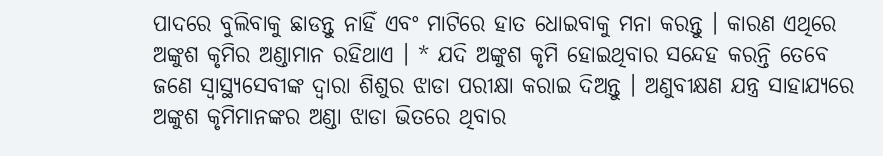ପାଦରେ ବୁଲିବାକୁ ଛାଡନ୍ତୁ ନାହିଁ ଏବଂ ମାଟିରେ ହାତ ଧୋଇବାକୁ ମନା କରନ୍ତୁ । କାରଣ ଏଥିରେ ଅଙ୍କୁଶ କୃମିର ଅଣ୍ଡାମାନ ରହିଥାଏ । * ଯଦି ଅଙ୍କୁଶ କୃମି ହୋଇଥିବାର ସନ୍ଦେହ କରନ୍ତି ତେବେ ଜଣେ ସ୍ୱାସ୍ଥ୍ୟସେବୀଙ୍କ ଦ୍ଵାରା ଶିଶୁର ଝାଡା ପରୀକ୍ଷା କରାଇ ଦିଅନ୍ତୁ । ଅଣୁବୀକ୍ଷଣ ଯନ୍ତ୍ର ସାହାଯ୍ୟରେ ଅଙ୍କୁଶ କୃମିମାନଙ୍କର ଅଣ୍ଡା ଝାଡା ଭିତରେ ଥିବାର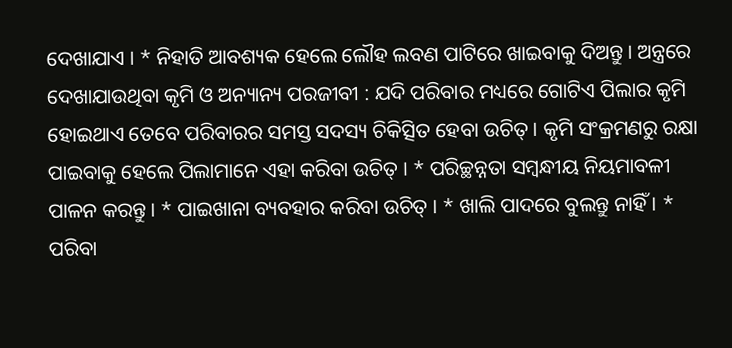ଦେଖାଯାଏ । * ନିହାତି ଆବଶ୍ୟକ ହେଲେ ଲୌହ ଲବଣ ପାଟିରେ ଖାଇବାକୁ ଦିଅନ୍ତୁ । ଅନ୍ତ୍ରରେ ଦେଖାଯାଉଥିବା କୃମି ଓ ଅନ୍ୟାନ୍ୟ ପରଜୀବୀ : ଯଦି ପରିବାର ମଧ୍ୟରେ ଗୋଟିଏ ପିଲାର କୃମି ହୋଇଥାଏ ତେବେ ପରିବାରର ସମସ୍ତ ସଦସ୍ୟ ଚିକିତ୍ସିତ ହେବା ଉଚିତ୍ । କୃମି ସଂକ୍ରମଣରୁ ରକ୍ଷା ପାଇବାକୁ ହେଲେ ପିଲାମାନେ ଏହା କରିବା ଉଚିତ୍ । * ପରିଚ୍ଛନ୍ନତା ସମ୍ବନ୍ଧୀୟ ନିୟମାବଳୀ ପାଳନ କରନ୍ତୁ । * ପାଇଖାନା ବ୍ୟବହାର କରିବା ଉଚିତ୍ । * ଖାଲି ପାଦରେ ବୁଲନ୍ତୁ ନାହିଁ । * ପରିବା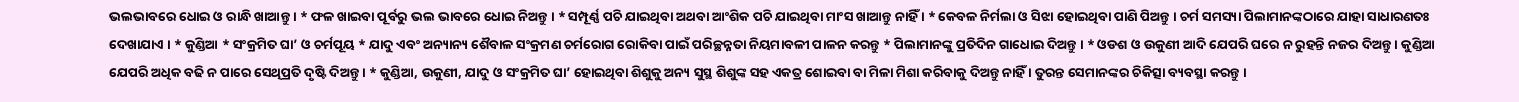ଭଲଭାବରେ ଧୋଇ ଓ ରାନ୍ଧି ଖାଆନ୍ତୁ । * ଫଳ ଖାଇବା ପୂର୍ବରୁ ଭଲ ଭାବରେ ଧୋଇ ନିଅନ୍ତୁ । * ସମ୍ପୂର୍ଣ୍ଣ ପଚି ଯାଇଥିବା ଅଥବା ଆଂଶିକ ପଚି ଯାଇଥିବା ମାଂସ ଖାଆନ୍ତୁ ନାହିଁ । * କେବଳ ନିର୍ମଲା ଓ ସିଝା ହୋଇଥିବା ପାଣି ପିଅନ୍ତୁ । ଚର୍ମ ସମସ୍ୟା ପିଲାମାନଙ୍କଠାରେ ଯାହା ସାଧାରଣତଃ ଦେଖାଯାଏ । * କୁଣ୍ଡିଆ * ସଂକ୍ରମିତ ଘା’ ଓ ଚର୍ମପୂୟ * ଯାଦୁ ଏବଂ ଅନ୍ୟାନ୍ୟ ଶୈବାଳ ସଂକ୍ରମଣ ଚର୍ମରୋଗ ରୋକିବା ପାଇଁ ପରିଚ୍ଛନ୍ନତା ନିୟମାବଳୀ ପାଳନ କରନ୍ତୁ * ପିଲାମାନଙ୍କୁ ପ୍ରତିଦିନ ଗାଧୋଇ ଦିଅନ୍ତୁ । * ଓଡଶ ଓ ଉକୁଣୀ ଆଦି ଯେପରି ଘରେ ନ ରୁହନ୍ତି ନଜର ଦିଅନ୍ତୁ । କୁଣ୍ଡିଆ ଯେପରି ଅଧିକ ବଢି ନ ପାରେ ସେଥିପ୍ରତି ଦୃଷ୍ଟି ଦିଅନ୍ତୁ । * କୁଣ୍ଡିଆ, ଉକୁଣୀ, ଯାଦୁ ଓ ସଂକ୍ରମିତ ଘା’ ହୋଇଥିବା ଶିଶୁକୁ ଅନ୍ୟ ସୁସ୍ଥ ଶିଶୁଙ୍କ ସହ ଏକତ୍ର ଶୋଇବା ବା ମିଳା ମିଶା କରିବାକୁ ଦିଅନ୍ତୁ ନାହିଁ । ତୁରନ୍ତ ସେମାନଙ୍କର ଚିକିତ୍ସା ବ୍ୟବସ୍ଥା କରନ୍ତୁ ।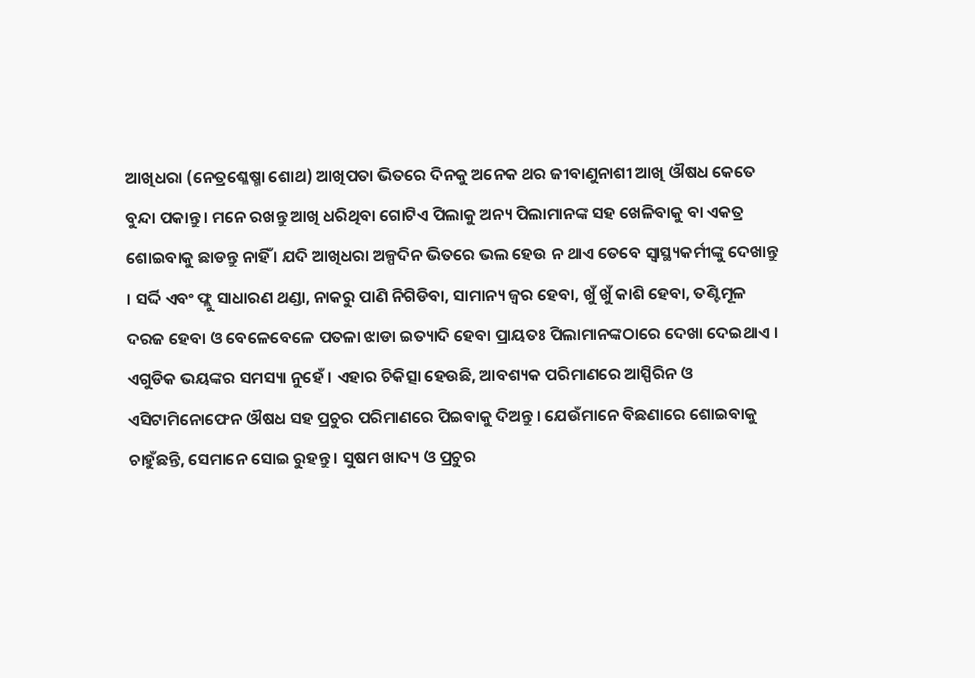ଆଖିଧରା (ନେତ୍ରଶ୍ଳେଷ୍ମା ଶୋଥ) ଆଖିପତା ଭିତରେ ଦିନକୁ ଅନେକ ଥର ଜୀବାଣୁନାଶୀ ଆଖି ଔଷଧ କେତେ ବୁନ୍ଦା ପକାନ୍ତୁ । ମନେ ରଖନ୍ତୁ ଆଖି ଧରିଥିବା ଗୋଟିଏ ପିଲାକୁ ଅନ୍ୟ ପିଲାମାନଙ୍କ ସହ ଖେଳିବାକୁ ବା ଏକତ୍ର ଶୋଇବାକୁ ଛାଡନ୍ତୁ ନାହିଁ । ଯଦି ଆଖିଧରା ଅଳ୍ପଦିନ ଭିତରେ ଭଲ ହେଉ ନ ଥାଏ ତେବେ ସ୍ଵାସ୍ଥ୍ୟକର୍ମୀଙ୍କୁ ଦେଖାନ୍ତୁ । ସର୍ଦ୍ଦି ଏବଂ ଫ୍ଲୁ ସାଧାରଣ ଥଣ୍ଡା, ନାକରୁ ପାଣି ନିଗିଡିବା, ସାମାନ୍ୟ ଜ୍ଵର ହେବା, ଖୁଁ ଖୁଁ କାଶି ହେବା, ତଣ୍ଟିମୂଳ ଦରଜ ହେବା ଓ ବେଳେବେଳେ ପତଳା ଝାଡା ଇତ୍ୟାଦି ହେବା ପ୍ରାୟତଃ ପିଲାମାନଙ୍କଠାରେ ଦେଖା ଦେଇଥାଏ । ଏଗୁଡିକ ଭୟଙ୍କର ସମସ୍ୟା ନୁହେଁ । ଏହାର ଚିକିତ୍ସା ହେଉଛି, ଆବଶ୍ୟକ ପରିମାଣରେ ଆସ୍ପିରିନ ଓ ଏସିଟାମିନୋଫେନ ଔଷଧ ସହ ପ୍ରଚୁର ପରିମାଣରେ ପିଇବାକୁ ଦିଅନ୍ତୁ । ଯେଉଁମାନେ ବିଛଣାରେ ଶୋଇବାକୁ ଚାହୁଁଛନ୍ତି, ସେମାନେ ସୋଇ ରୁହନ୍ତୁ । ସୁଷମ ଖାଦ୍ୟ ଓ ପ୍ରଚୁର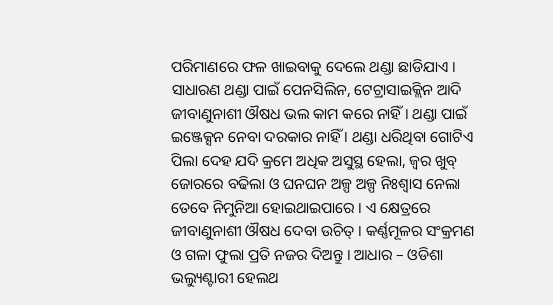ପରିମାଣରେ ଫଳ ଖାଇବାକୁ ଦେଲେ ଥଣ୍ଡା ଛାଡିଯାଏ । ସାଧାରଣ ଥଣ୍ଡା ପାଇଁ ପେନସିଲିନ, ଟେଟ୍ରାସାଇକ୍ଲିନ ଆଦି ଜୀବାଣୁନାଶୀ ଔଷଧ ଭଲ କାମ କରେ ନାହିଁ । ଥଣ୍ଡା ପାଇଁ ଇଞ୍ଜେକ୍ସନ ନେବା ଦରକାର ନାହିଁ । ଥଣ୍ଡା ଧରିଥିବା ଗୋଟିଏ ପିଲା ଦେହ ଯଦି କ୍ରମେ ଅଧିକ ଅସୁସ୍ଥ ହେଲା, ଜ୍ଵର ଖୁବ୍ ଜୋରରେ ବଢିଲା ଓ ଘନଘନ ଅଳ୍ପ ଅଳ୍ପ ନିଃଶ୍ଵାସ ନେଲା ତେବେ ନିମୁନିଆ ହୋଇଥାଇପାରେ । ଏ କ୍ଷେତ୍ରରେ ଜୀବାଣୁନାଶୀ ଔଷଧ ଦେବା ଉଚିତ୍ । କର୍ଣ୍ଣମୂଳର ସଂକ୍ରମଣ ଓ ଗଳା ଫୁଲା ପ୍ରତି ନଜର ଦିଅନ୍ତୁ । ଆଧାର – ଓଡିଶା ଭଲ୍ୟୁଣ୍ଟାରୀ ହେଲଥ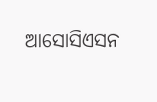ଆସୋସିଏସନ